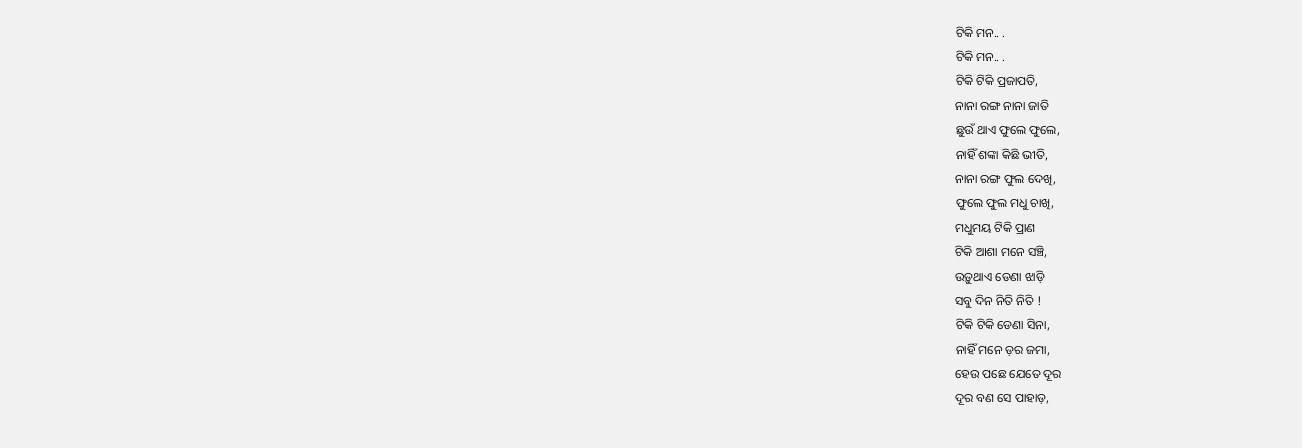ଟିକି ମନ.. .
ଟିକି ମନ.. .
ଟିକି ଟିକି ପ୍ରଜାପତି,
ନାନା ରଙ୍ଗ ନାନା ଜାତି
ଛୁଉଁ ଥାଏ ଫୁଲେ ଫୁଲେ,
ନାହିଁ ଶଙ୍କା କିଛି ଭୀତି,
ନାନା ରଙ୍ଗ ଫୁଲ ଦେଖି,
ଫୁଲେ ଫୁଲ ମଧୁ ଚାଖି,
ମଧୁମୟ ଟିକି ପ୍ରାଣ
ଟିକି ଆଶା ମନେ ସଞ୍ଚି,
ଉଡ଼ୁଥାଏ ଡେଣା ଝାଡ଼ି
ସବୁ ଦିନ ନିତି ନିତି !
ଟିକି ଟିକି ଡେଣା ସିନା,
ନାହିଁ ମନେ ଡ଼ର ଜମା,
ହେଉ ପଛେ ଯେତେ ଦୂର
ଦୂର ବଣ ସେ ପାହାଡ଼,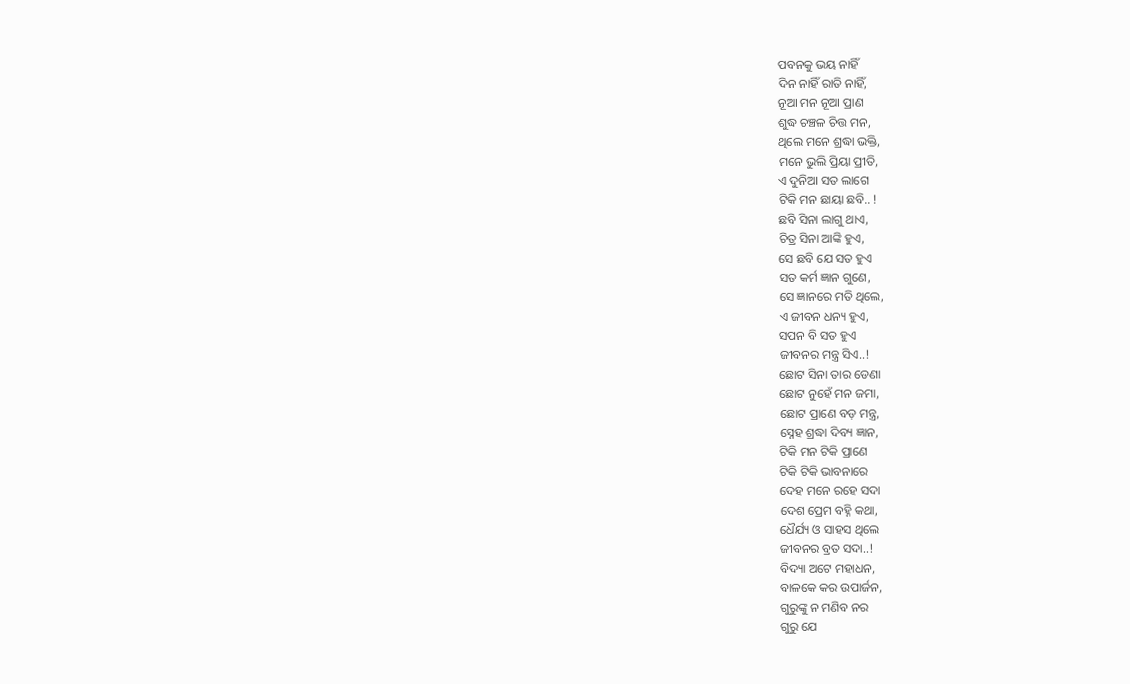ପବନକୁ ଭୟ ନାହିଁ
ଦିନ ନାହିଁ ରାତି ନାହିଁ,
ନୂଆ ମନ ନୂଆ ପ୍ରାଣ
ଶୁଦ୍ଧ ଚଞ୍ଚଳ ଚିତ୍ତ ମନ,
ଥିଲେ ମନେ ଶ୍ରଦ୍ଧା ଭକ୍ତି,
ମନେ ଭୁଲି ପ୍ରିୟା ପ୍ରୀତି,
ଏ ଦୁନିଆ ସତ ଲାଗେ
ଟିକି ମନ ଛାୟା ଛବି.. !
ଛବି ସିନା ଲାଗୁ ଥାଏ,
ଚିତ୍ର ସିନା ଆଙ୍କି ହୁଏ,
ସେ ଛବି ଯେ ସତ ହୁଏ
ସତ କର୍ମ ଜ୍ଞାନ ଗୁଣେ,
ସେ ଜ୍ଞାନରେ ମତି ଥିଲେ,
ଏ ଜୀବନ ଧନ୍ୟ ହୁଏ,
ସପନ ବି ସତ ହୁଏ
ଜୀବନର ମନ୍ତ୍ର ସିଏ..!
ଛୋଟ ସିନା ତାର ଡେଣା
ଛୋଟ ନୁହେଁ ମନ ଜମା,
ଛୋଟ ପ୍ରାଣେ ବଡ଼ ମନ୍ତ୍ର,
ସ୍ନେହ ଶ୍ରଦ୍ଧା ଦିବ୍ୟ ଜ୍ଞାନ,
ଟିକି ମନ ଟିକି ପ୍ରାଣେ
ଟିକି ଟିକି ଭାବନାରେ
ଦେହ ମନେ ରହେ ସଦା
ଦେଶ ପ୍ରେମ ବହ୍ନି କଥା,
ଧୈର୍ଯ୍ୟ ଓ ସାହସ ଥିଲେ
ଜୀବନର ବ୍ରତ ସଦା..!
ବିଦ୍ୟା ଅଟେ ମହାଧନ,
ବାଳକେ କର ଉପାର୍ଜନ,
ଗୁରୁଙ୍କୁ ନ ମଣିବ ନର
ଗୁରୁ ଯେ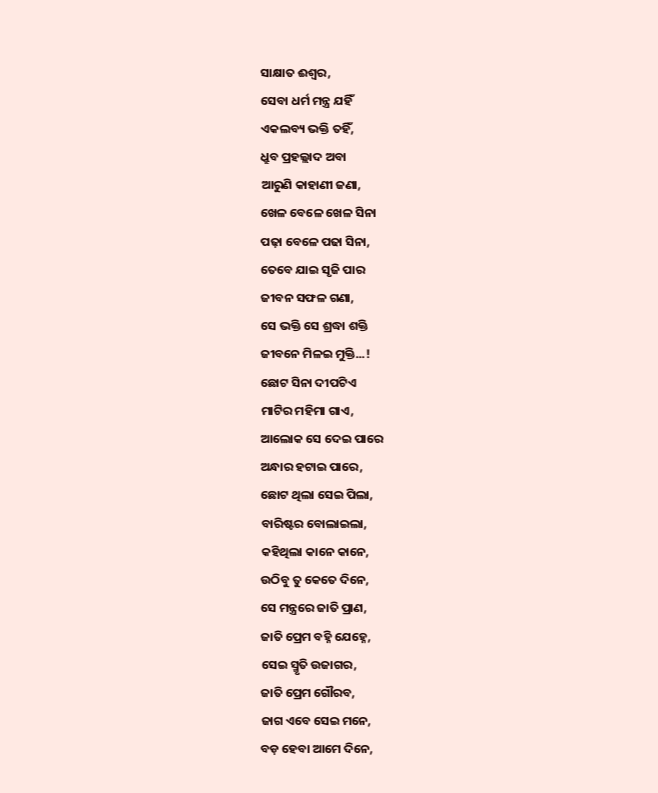ସାକ୍ଷାତ ଈଶ୍ୱର,
ସେବା ଧର୍ମ ମନ୍ତ୍ର ଯହିଁ
ଏକଲବ୍ୟ ଭକ୍ତି ତହିଁ,
ଧ୍ରୁବ ପ୍ରହଲ୍ଲାଦ ଅବା
ଆରୁଣି କାହାଣୀ ଜଣା,
ଖେଳ ବେଳେ ଖେଳ ସିନା
ପଢ଼ା ବେଳେ ପଢା ସିନା,
ତେବେ ଯାଇ ସୃଜି ପାର
ଜୀବନ ସଫଳ ଗଣା,
ସେ ଭକ୍ତି ସେ ଶ୍ରଦ୍ଧା ଶକ୍ତି
ଜୀବନେ ମିଳଇ ମୁକ୍ତି...!
ଛୋଟ ସିନା ଦୀପଟିଏ
ମାଟିର ମହିମା ଗାଏ,
ଆଲୋକ ସେ ଦେଇ ପାରେ
ଅନ୍ଧାର ହଟାଇ ପାରେ,
ଛୋଟ ଥିଲା ସେଇ ପିଲା,
ବାରିଷ୍ଟର ବୋଲାଇଲା,
କହିଥିଲା କାନେ କାନେ,
ଉଠିବୁ ତୁ କେତେ ଦିନେ,
ସେ ମନ୍ତ୍ରରେ ଜାତି ପ୍ରାଣ,
ଜାତି ପ୍ରେମ ବହ୍ନି ଯେହ୍ନେ,
ସେଇ ସ୍ମୃତି ଉଜାଗର,
ଜାତି ପ୍ରେମ ଗୌରବ,
ଜାଗ ଏବେ ସେଇ ମନେ,
ବଡ଼ ହେବା ଆମେ ଦିନେ,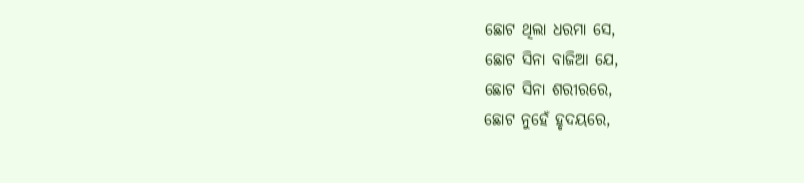ଛୋଟ ଥିଲା ଧରମା ସେ,
ଛୋଟ ସିନା ବାଜିଆ ଯେ,
ଛୋଟ ସିନା ଶରୀରରେ,
ଛୋଟ ନୁହେଁ ହୃଦୟରେ,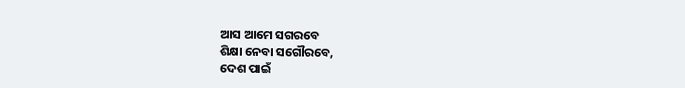ଆସ ଆମେ ସଗରବେ
ଶିକ୍ଷା ନେବା ସଗୌରବେ,
ଦେଶ ପାଇଁ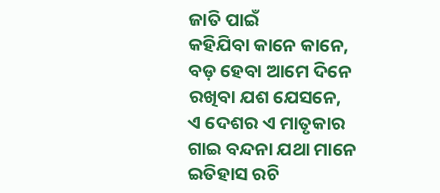ଜାତି ପାଇଁ
କହିଯିବା କାନେ କାନେ,
ବଡ଼ ହେବା ଆମେ ଦିନେ
ରଖିବା ଯଶ ଯେସନେ,
ଏ ଦେଶର ଏ ମାତୃକାର
ଗାଇ ବନ୍ଦନା ଯଥା ମାନେ
ଇତିହାସ ରଚି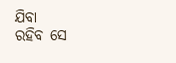ଯିବା
ରହିବ ସେ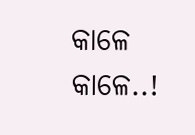କାଳେ କାଳେ..!